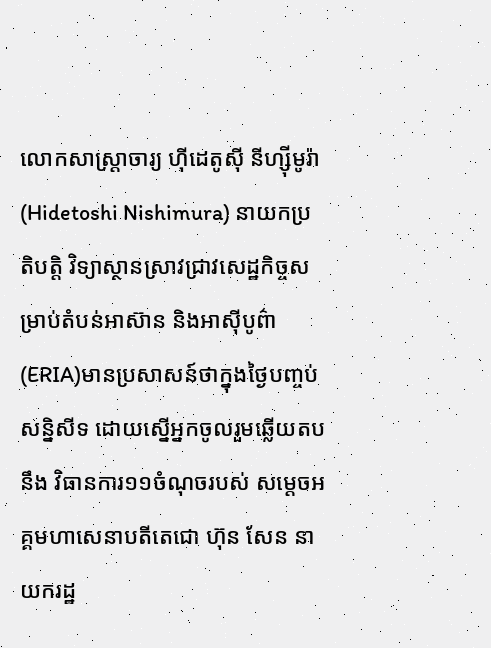លោកសាស្រ្តាចារ្យ ហ៊ីដេតូស៊ី នីហ្ស៊ីមូរ៉ា (Hidetoshi Nishimura) នាយកប្រតិបត្តិ វិទ្យាស្ថានស្រាវជ្រាវសេដ្ឋកិច្ចសម្រាប់តំបន់អាស៊ាន និងអាស៊ីបូព៌ា (ERIA)មានប្រសាសន៍ថាក្នុងថ្ងៃបញ្ចប់សន្និសីទ ដោយស្នើអ្នកចូលរួមឆ្លើយតបនឹង វិធានការ១១ចំណុចរបស់ សម្តេចអគ្គមហាសេនាបតីតេជោ ហ៊ុន សែន នាយករដ្ឋ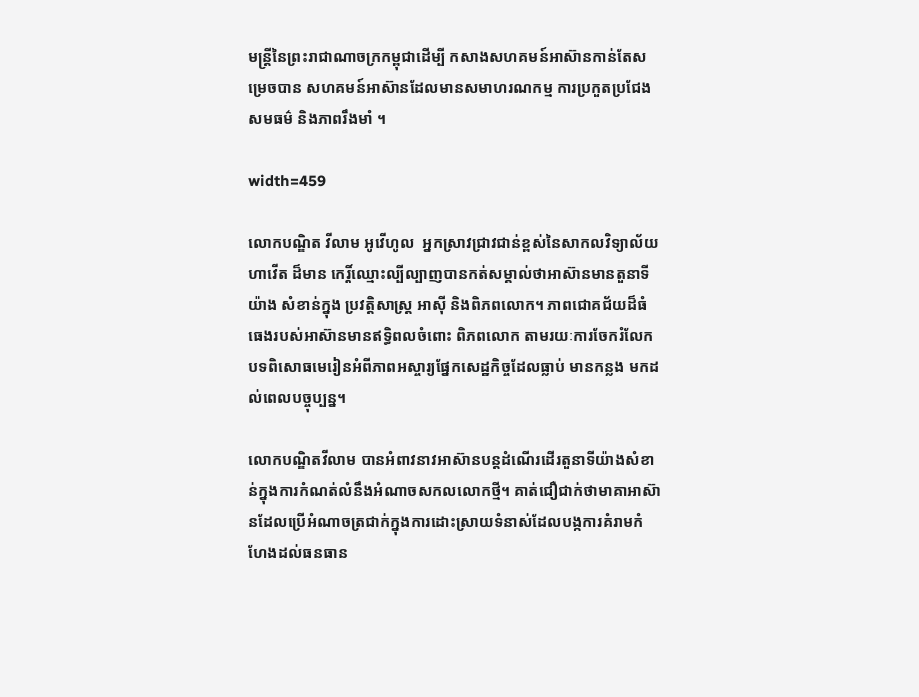មន្រ្តីនៃព្រះរាជាណាចក្រកម្ពុជាដើម្បី កសាងសហគមន៍អាស៊ានកាន់តែសម្រេចបាន សហគមន៍អាស៊ានដែលមានសមាហរណកម្ម ការប្រកួតប្រជែង សមធម៌ និងភាពរឹងមាំ ។

width=459

លោកបណ្ឌិត វីលាម អូវើហូល  អ្នកស្រាវជ្រាវជាន់ខ្ពស់នៃសាកលវិទ្យាល័យហាវើត ដ៏មាន កេរ្តិ៍ឈ្មោះល្បីល្បាញបានកត់សម្គាល់ថាអាស៊ានមានតួនាទីយ៉ាង សំខាន់ក្នុង ប្រវត្តិសាស្ត្រ អាស៊ី និងពិភពលោក។ ភាពជោគជ័យដ៏ធំធេងរបស់អាស៊ានមានឥទិ្ធពលចំពោះ ពិភពលោក តាមរយៈការចែករំលែក បទពិសោធមេរៀនអំពីភាពអស្ចារ្យផ្នែកសេដ្ឋកិច្ចដែលធ្លាប់ មានកន្លង មកដល់ពេលបច្ចុប្បន្ន។

លោកបណ្ឌិតវីលាម បានអំពាវនាវអាស៊ានបន្តដំណើរដើរតួនាទីយ៉ាងសំខាន់ក្នុងការកំណត់លំនឹងអំណាចសកលលោកថ្មី។ គាត់ជឿជាក់ថាមាគាអាស៊ានដែលប្រើអំណាចត្រជាក់ក្នុងការដោះស្រាយទំនាស់ដែលបង្កការគំរាមកំហែងដល់ធនធាន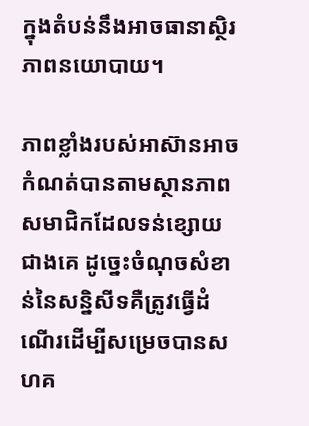ក្នុងតំបន់នឹងអាចធានាស្ថិរភាពនយោបាយ។

ភាពខ្លាំងរបស់អាស៊ានអាចកំណត់បានតាមស្ថានភាពសមាជិកដែលទន់ខ្សោយជាងគេ ដូច្នេះចំណុចសំខាន់នៃសន្និសីទគឺត្រូវធ្វើដំណើរដើម្បីសម្រេចបានសហគ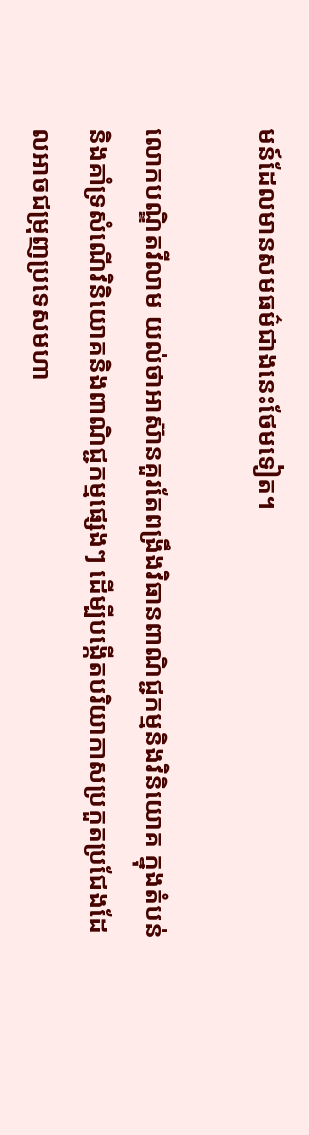មន៍ដែលមានសមធម៌ជាងនេះថែមទៀត។

លោកបណ្ឌិតវីលាម យល់ថាអាស៊ានគួរតែពង្រឹងវិធានពាណិជ្ជកម្មនិងវិនិយោគ ក្នុងតំបន់និងគាំទ្រសំណើវិនិយោគនិងពាណិជ្ជកម្មផេ្សងៗ ដើម្បីបង្កើតបរិយាកាសប្រកួតប្រជែងដែលអាចជម្រុញប្រទេសមហា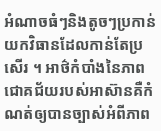អំណាចធំៗនិងតូចៗប្រកាន់យកវិធានដែលកាន់តែប្រសើរ ។ អាថ៌កំបាំងនៃភាពជោគជ័យរបស់អាស៊ានគឺកំណត់ឲ្យបានច្បាស់អំពីភាព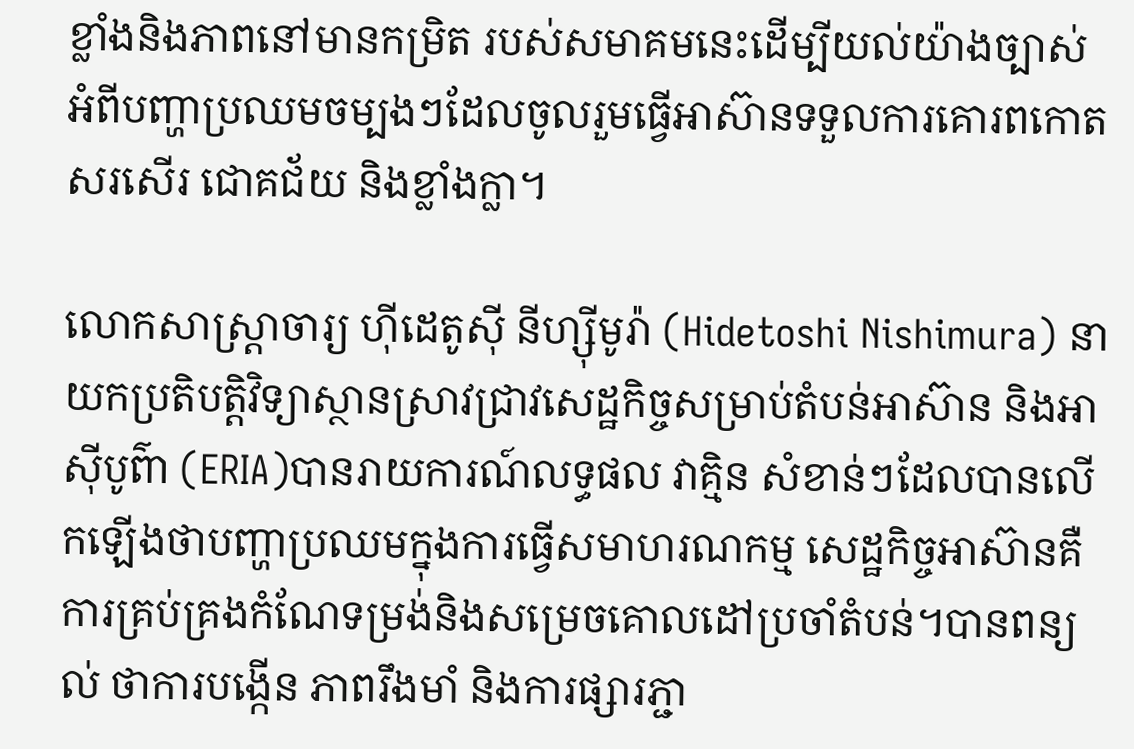ខ្លាំងនិងភាពនៅមានកម្រិត របស់សមាគមនេះដើម្បីយល់យ៉ាងច្បាស់អំពីបញ្ហាប្រឈមចម្បងៗដែលចូលរួមធ្វើអាស៊ានទទួលការគោរពកោតសរសើរ ជោគជ័យ និងខ្លាំងក្លា។

លោកសាស្រ្តាចារ្យ ហ៊ីដេតូស៊ី នីហ្ស៊ីមូរ៉ា (Hidetoshi Nishimura) នាយកប្រតិបត្តិវិទ្យាស្ថានស្រាវជ្រាវសេដ្ឋកិច្ចសម្រាប់តំបន់អាស៊ាន និងអាស៊ីបូព៌ា (ERIA)បានរាយការណ៍លទ្ធផល វាគ្មិន សំខាន់ៗដែលបានលើកឡើងថាបញ្ហាប្រឈមក្នុងការធ្វើសមាហរណកម្ម សេដ្ឋកិច្ចអាស៊ានគឺ ការគ្រប់គ្រងកំណែទម្រង់និងសម្រេចគោលដៅប្រចាំតំបន់។បានពន្យល់ ថាការបង្កើន ភាពរឹងមាំ និងការផ្សារភ្ជា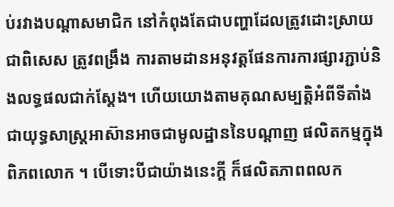ប់រវាងបណ្តាសមាជិក នៅកំពុងតែជាបញ្ហាដែលត្រូវដោះស្រាយជាពិសេស ត្រូវពង្រឹង ការតាមដានអនុវត្តផែនការការផ្សារភ្ជាប់និងលទ្ធផលជាក់ស្តែង។ ហើយយោងតាមគុណសម្បត្តិអំពីទីតាំងជាយុទ្ធសាស្ត្រអាស៊ានអាចជាមូលដ្ឋាននៃបណ្តាញ ផលិតកម្មក្នុងពិភពលោក ។ បើទោះបីជាយ៉ាងនេះក្តី ក៏ផលិតភាពពលក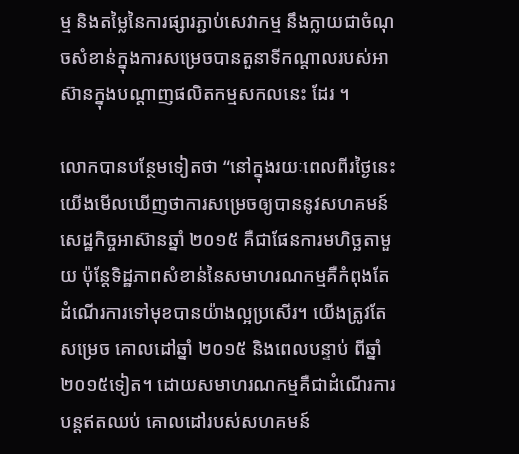ម្ម និងតម្លៃនៃការផ្សារភ្ជាប់សេវាកម្ម នឹងក្លាយជាចំណុចសំខាន់ក្នុងការសម្រេចបានតួនាទីកណ្តាលរបស់អាស៊ានក្នុងបណ្តាញផលិតកម្មសកលនេះ ដែរ ។

លោកបានបន្ថែមទៀតថា “នៅក្នុងរយៈពេលពីរថ្ងៃនេះ យើងមើលឃើញថាការសម្រេចឲ្យបាននូវសហគមន៍សេដ្ឋកិច្ចអាស៊ានឆ្នាំ ២០១៥ គឺជាផែនការមហិច្ឆតាមួយ ប៉ុន្តែទិដ្ឋភាពសំខាន់នៃសមាហរណកម្មគឺកំពុងតែដំណើរការទៅមុខបានយ៉ាងល្អប្រសើរ។ យើងត្រូវតែសម្រេច គោលដៅឆ្នាំ ២០១៥ និងពេលបន្ទាប់ ពីឆ្នាំ ២០១៥ទៀត។ ដោយសមាហរណកម្មគឺជាដំណើរការបន្តឥតឈប់ គោលដៅរបស់សហគមន៍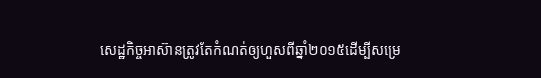សេដ្ឋកិច្ចអាស៊ានត្រូវតែកំណត់ឲ្យហួសពីឆ្នាំ២០១៥ដើម្បីសម្រេ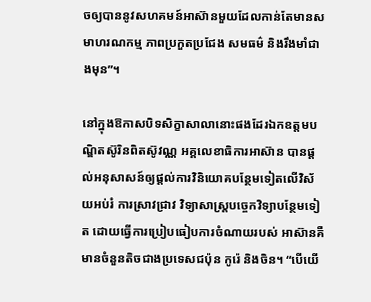ចឲ្យបាននូវសហគមន៍អាស៊ានមួយដែលកាន់តែមានសមាហរណកម្ម ភាពប្រកួតប្រជែង សមធម៌ និងរឹងមាំជាងមុន”។

នៅក្នុងឱកាសបិទសិក្ខាសាលានោះផងដែរឯកឧត្តមបណ្ឌិតស៊ូរិនពិតស៊ូវណ្ណ អគ្គលេខាធិការអាស៊ាន បានផ្តល់អនុសាសន៍ឲ្យផ្តល់ការវិនិយោគបន្ថែមទៀតលើវិស័យអប់រំ ការស្រាវជ្រាវ វិទ្យាសាស្ត្របច្ចេកវិទ្យាបន្ថែមទៀត ដោយធ្វើការប្រៀបធៀបការចំណាយរបស់ អាស៊ានគឺមានចំនួនតិចជាងប្រទេសជប៉ុន កូរ៉េ និងចិន។ “បើយើ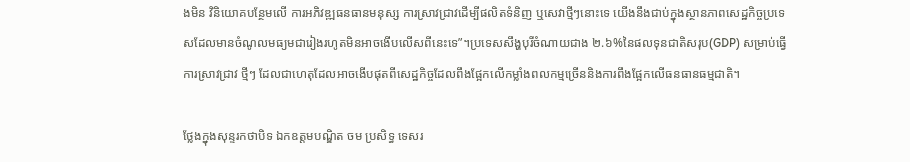ងមិន វិនិយោគបន្ថែមលើ ការអភិវឌ្ឍធនធានមនុស្ស ការស្រាវជ្រាវដើម្បីផលិតទំនិញ ឬសេវាថ្មីៗនោះទេ យើងនឹងជាប់ក្នុងស្ថានភាពសេដ្ឋកិច្ចប្រទេសដែលមានចំណូលមធ្យមជារៀងរហូតមិនអាចងើបលើសពីនេះទេ”។ប្រទេសសឹង្ហបុរីចំណាយជាង ២.៦%នៃផលទុនជាតិសរុប(GDP) សម្រាប់ធ្វើការស្រាវជ្រាវ ថ្មីៗ ដែលជាហេតុដែលអាចងើបផុតពីសេដ្ឋកិច្ចដែលពឹងផ្អែកលើកម្លាំងពលកម្មច្រើននិងការពឹងផ្អែកលើធនធានធម្មជាតិ។

ថ្លែងក្នុងសុន្ទរកថាបិទ ឯកឧត្តមបណ្ឌិត ចម ប្រសិទ្ធ ទេសរ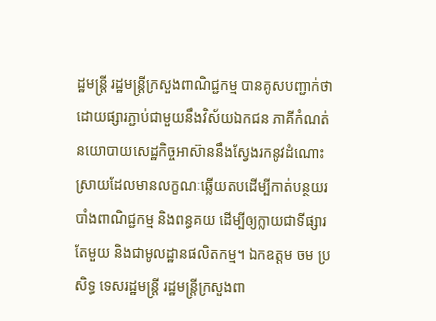ដ្ឋមន្រ្តី រដ្ឋមន្រ្តីក្រសួងពាណិជ្ជកម្ម បានគូសបញ្ជាក់ថា ដោយផ្សារភ្ជាប់ជាមួយនឹងវិស័យឯកជន ភាគីកំណត់នយោបាយសេដ្ឋកិច្ចអាស៊ាននឹងស្វែងរកនូវដំណោះស្រាយដែលមានលក្ខណៈឆ្លើយតបដើម្បីកាត់បន្ថយរបាំងពាណិជ្ជកម្ម និងពន្ធគយ ដើម្បីឲ្យក្លាយជាទីផ្សារតែមួយ និងជាមូលដ្ឋានផលិតកម្ម។ ឯកឧត្តម ចម ប្រសិទ្ធ ទេសរដ្ឋមន្រ្តី រដ្ឋមន្រ្តីក្រសួងពា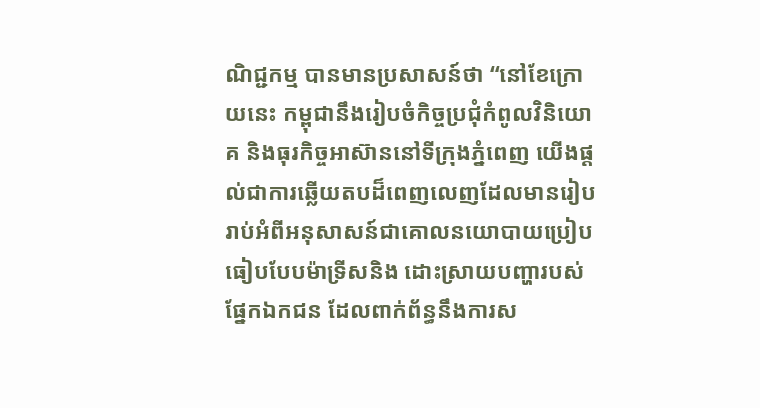ណិជ្ជកម្ម បានមានប្រសាសន៍ថា “នៅខែក្រោយនេះ កម្ពុជានឹងរៀបចំកិច្ចប្រជុំកំពូលវិនិយោគ និងធុរកិច្ចអាស៊ាននៅទីក្រុងភ្នំពេញ យើងផ្តល់ជាការឆ្លើយតបដ៏ពេញលេញដែលមានរៀបរាប់អំពីអនុសាសន៍ជាគោលនយោបាយប្រៀបធៀបបែបម៉ាទ្រីសនិង ដោះស្រាយបញ្ហារបស់ផ្នែកឯកជន ដែលពាក់ព័ន្ធនឹងការស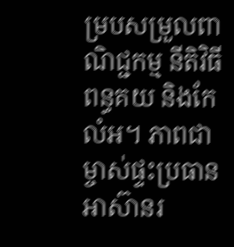ម្របសម្រួលពាណិជ្ជកម្ម នីតិវិធីពន្ធគយ និងកែលំអ។ ភាពជាម្ចាស់ផ្ទះប្រធានអាស៊ានរ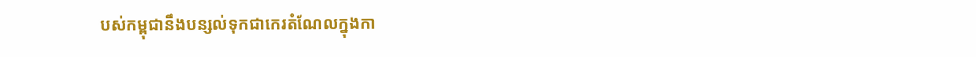បស់កម្ពុជានឹងបន្សល់ទុកជាកេរតំណែលក្នុងកា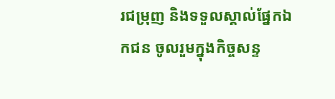រជម្រុញ និងទទួលស្គាល់ផ្នែកឯកជន ចូលរួមក្នុងកិច្ចសន្ទ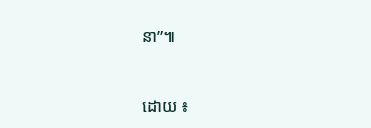នា”៕



ដោយ ៖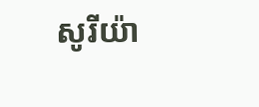សូរីយ៉ា